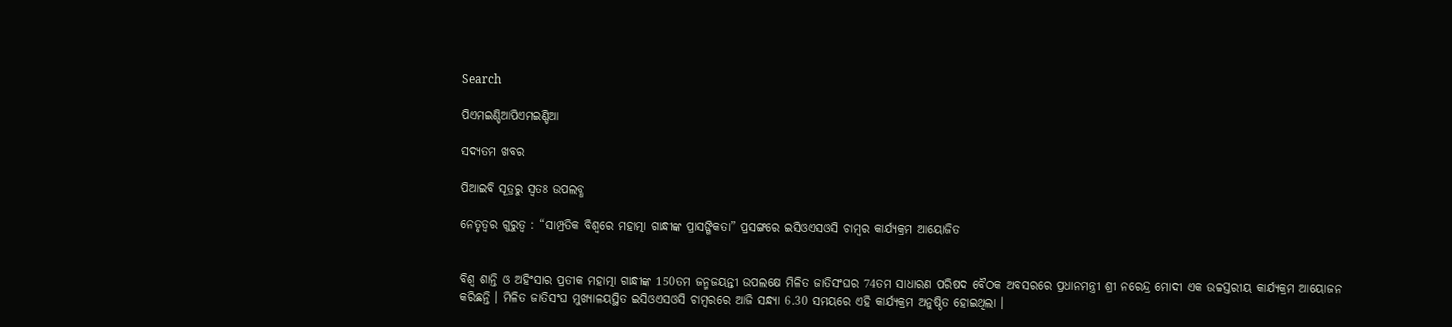Search

ପିଏମଇଣ୍ଡିଆପିଏମଇଣ୍ଡିଆ

ସଦ୍ୟତମ ଖବର

ପିଆଇବି ସୂତ୍ରରୁ ସ୍ବତଃ ଉପଲବ୍ଧ

ନେତୃତ୍ୱର ଗୁରୁତ୍ୱ : “ସାମ୍ପ୍ରତିକ ବିଶ୍ୱରେ ମହାତ୍ମା ଗାନ୍ଧୀଙ୍କ ପ୍ରାସଙ୍ଗିକତା” ପ୍ରସଙ୍ଗରେ ଇସିଓଏସଓସି ଚାମ୍ବର କାର୍ଯ୍ୟକ୍ରମ ଆୟୋଜିତ


ବିଶ୍ୱ ଶାନ୍ତି ଓ ଅହିଂସାର ପ୍ରତୀକ ମହାତ୍ମା ଗାନ୍ଧୀଙ୍କ 150ତମ ଜନ୍ମଜୟନ୍ତୀ ଉପଲକ୍ଷେ ମିଳିତ ଜାତିସଂଘର 74ତମ ସାଧାରଣ ପରିଷଦ ବୈଠକ ଅବସରରେ ପ୍ରଧାନମନ୍ତ୍ରୀ ଶ୍ରୀ ନରେନ୍ଦ୍ର ମୋଦୀ ଏକ ଉଚ୍ଚସ୍ତରୀୟ କାର୍ଯ୍ୟକ୍ରମ ଆୟୋଜନ କରିଛନ୍ତି । ମିଳିତ ଜାତିସଂଘ ମୁଖ୍ୟାଳୟସ୍ଥିତ ଇସିଓଏସଓସି ଚାମ୍ବରରେ ଆଜି ସନ୍ଧ୍ୟା 6.30 ସମୟରେ ଏହି କାର୍ଯ୍ୟକ୍ରମ ଅନୁଷ୍ଠିତ ହୋଇଥିଲା ।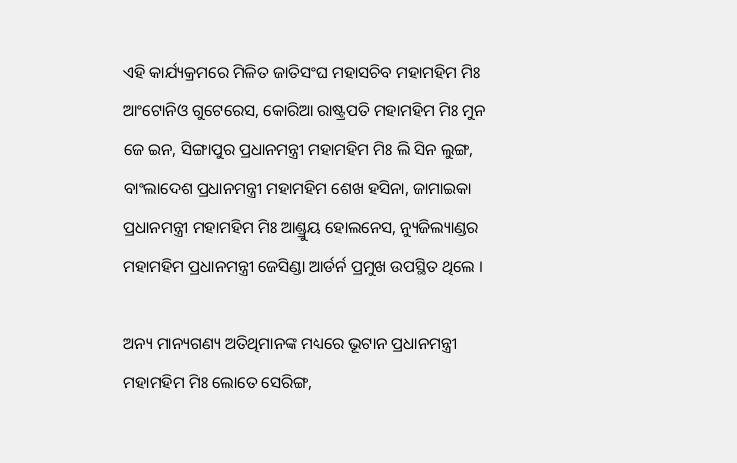ଏହି କାର୍ଯ୍ୟକ୍ରମରେ ମିଳିତ ଜାତିସଂଘ ମହାସଚିବ ମହାମହିମ ମିଃ ଆଂଟୋନିଓ ଗୁଟେରେସ, କୋରିଆ ରାଷ୍ଟ୍ରପତି ମହାମହିମ ମିଃ ମୁନ ଜେ ଇନ, ସିଙ୍ଗାପୁର ପ୍ରଧାନମନ୍ତ୍ରୀ ମହାମହିମ ମିଃ ଲି ସିନ ଲୁଙ୍ଗ, ବାଂଲାଦେଶ ପ୍ରଧାନମନ୍ତ୍ରୀ ମହାମହିମ ଶେଖ ହସିନା, ଜାମାଇକା ପ୍ରଧାନମନ୍ତ୍ରୀ ମହାମହିମ ମିଃ ଆଣ୍ଡ୍ରୁୟ ହୋଲନେସ, ନ୍ୟୁଜିଲ୍ୟାଣ୍ଡର ମହାମହିମ ପ୍ରଧାନମନ୍ତ୍ରୀ ଜେସିଣ୍ଡା ଆର୍ଡର୍ନ ପ୍ରମୁଖ ଉପସ୍ଥିତ ଥିଲେ ।

ଅନ୍ୟ ମାନ୍ୟଗଣ୍ୟ ଅତିଥିମାନଙ୍କ ମଧ୍ୟରେ ଭୂଟାନ ପ୍ରଧାନମନ୍ତ୍ରୀ ମହାମହିମ ମିଃ ଲୋତେ ସେରିଙ୍ଗ,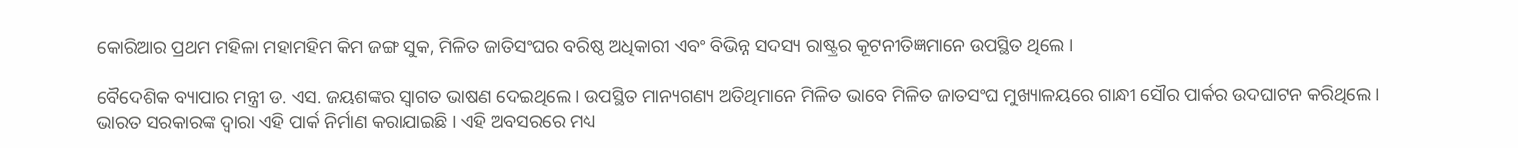କୋରିଆର ପ୍ରଥମ ମହିଳା ମହାମହିମ କିମ ଜଙ୍ଗ ସୁକ, ମିଳିତ ଜାତିସଂଘର ବରିଷ୍ଠ ଅଧିକାରୀ ଏବଂ ବିଭିନ୍ନ ସଦସ୍ୟ ରାଷ୍ଟ୍ରର କୂଟନୀତିଜ୍ଞମାନେ ଉପସ୍ଥିତ ଥିଲେ ।

ବୈଦେଶିକ ବ୍ୟାପାର ମନ୍ତ୍ରୀ ଡ. ଏସ. ଜୟଶଙ୍କର ସ୍ୱାଗତ ଭାଷଣ ଦେଇଥିଲେ । ଉପସ୍ଥିତ ମାନ୍ୟଗଣ୍ୟ ଅତିଥିମାନେ ମିଳିତ ଭାବେ ମିଳିତ ଜାତସଂଘ ମୁଖ୍ୟାଳୟରେ ଗାନ୍ଧୀ ସୌର ପାର୍କର ଉଦଘାଟନ କରିଥିଲେ । ଭାରତ ସରକାରଙ୍କ ଦ୍ୱାରା ଏହି ପାର୍କ ନିର୍ମାଣ କରାଯାଇଛି । ଏହି ଅବସରରେ ମଧ୍ୟ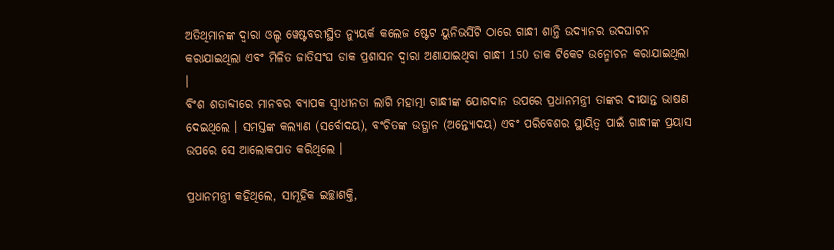ଅତିଥିମାନଙ୍କ ଦ୍ୱାରା ଓଲ୍ଡ ୱେଷ୍ଟବରୀସ୍ଥିତ ନ୍ୟୁୟର୍କ କଲେଜ ଷ୍ଟେଟ ୟୁନିଭର୍ସିଟି ଠାରେ ଗାନ୍ଧୀ ଶାନ୍ତି ଉଦ୍ୟାନର ଉଦଘାଟନ କରାଯାଇଥିଲା ଏବଂ ମିଳିତ ଜାତିସଂଘ ଡାକ ପ୍ରଶାସନ ଦ୍ୱାରା ଅଣାଯାଇଥିବା ଗାନ୍ଧୀ 150 ଡାକ ଟିକେଟ ଉନ୍ମୋଚନ କରାଯାଇଥିଲା ।
ବିଂଶ ଶତାବ୍ଦୀରେ ମାନବର ବ୍ୟାପକ ସ୍ୱାଧୀନତା ଲାଗି ମହାତ୍ମା ଗାନ୍ଧୀଙ୍କ ଯୋଗଦାନ ଉପରେ ପ୍ରଧାନମନ୍ତ୍ରୀ ତାଙ୍କର ଦୀକ୍ଷାନ୍ତ ଭାଷଣ ଦେଇଥିଲେ । ସମସ୍ତଙ୍କ କଲ୍ୟାଣ (ସର୍ବୋଦୟ), ବଂଚିତଙ୍କ ଉତ୍ଥାନ (ଅନ୍ତ୍ୟୋଦୟ) ଏବଂ ପରିବେଶର ସ୍ଥାୟିତ୍ୱ ପାଇଁ ଗାନ୍ଧୀଙ୍କ ପ୍ରୟାସ ଉପରେ ସେ ଆଲୋକପାତ କରିଥିଲେ ।

ପ୍ରଧାନମନ୍ତ୍ରୀ କହିଥିଲେ, ସାମୂହିକ ଇଚ୍ଛାଶକ୍ତି,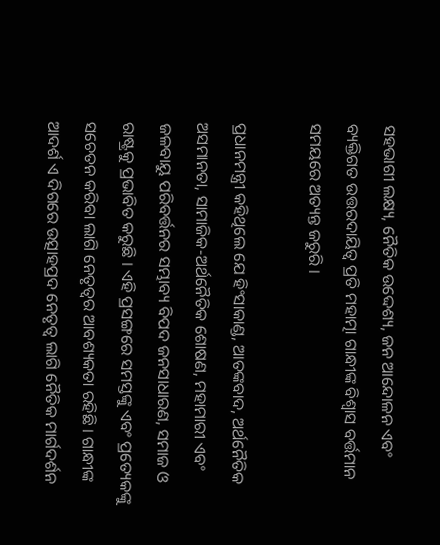ସହଭାଗୀ ଲକ୍ଷ୍ୟ, ନୈତିକ ଉଦ୍ଦେଶ୍ୟ, ଜନ ଆନ୍ଦୋଳନ ଏବଂ ବ୍ୟକ୍ତିଗତ ଉତ୍ତରଦାୟିତ୍ୱ ପ୍ରତି ମହାତ୍ମା ଗାନ୍ଧୀଙ୍କ ବିଶ୍ୱାସ ବର୍ତ୍ତମାନ ସମୟରେ ଅତ୍ୟନ୍ତ ଜରୁରି ।

ପ୍ରଧାନମନ୍ତ୍ରୀ କହିଥିଲେ ଯେ ହିଂସାକାଣ୍ଡ, ଆତଙ୍କବାଦ, ଅର୍ଥନୈତିକ ଅସମାନତା, ସାମାଜିକ-ଅର୍ଥନୈତିକ ଶୋଷଣ, ମହାମାରୀ ଏବଂ ଜଳବାୟୁ ପରିବର୍ତ୍ତନର ସମ୍ଭାବ୍ୟ ବିପଦ ଜନସାଧାରଣ, ସମାଜ ଓ ରାଷ୍ଟ୍ରକୁ ପ୍ରଭାବିତ କରୁଛି । ଏହି ପ୍ରସଙ୍ଗରେ ସମସ୍ତଙ୍କୁ ଏବଂ ପ୍ରତ୍ୟେକଙ୍କୁ ସଚେତନ କରିବା ଲାଗି ନେତୃତ୍ୱର ଆବଶ୍ୟକତା ରହିଛି । ଗାନ୍ଧୀଙ୍କ ଆଦର୍ଶ ଏ ଦିଗରେ ଉତ୍ସାହପ୍ରଦ ନେତୃତ୍ୱ ଲାଗି ନୈତିକ ମାର୍ଗଦର୍ଶନ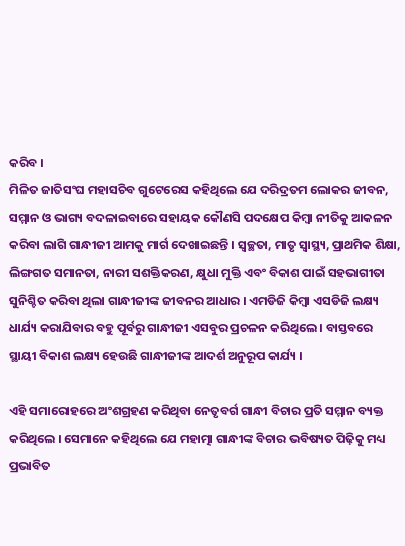କରିବ ।
ମିଳିତ ଜାତିସଂଘ ମହାସଚିବ ଗୁଟେରେସ କହିଥିଲେ ଯେ ଦରିଦ୍ରତମ ଲୋକର ଜୀବନ, ସମ୍ମାନ ଓ ଭାଗ୍ୟ ବଦଳାଇବାରେ ସହାୟକ କୌଣସି ପଦକ୍ଷେପ କିମ୍ବା ନୀତିକୁ ଆକଳନ କରିବା ଲାଗି ଗାନ୍ଧୀଜୀ ଆମକୁ ମାର୍ଗ ଦେଖାଇଛନ୍ତି । ସ୍ୱଚ୍ଛତା, ମାତୃ ସ୍ୱାସ୍ଥ୍ୟ, ପ୍ରାଥମିକ ଶିକ୍ଷା, ଲିଙ୍ଗଗତ ସମାନତା, ନାରୀ ସଶକ୍ତିକରଣ, କ୍ଷୁଧା ମୁକ୍ତି ଏବଂ ବିକାଶ ପାଇଁ ସହଭାଗୀତା ସୁନିଶ୍ଚିତ କରିବା ଥିଲା ଗାନ୍ଧୀଜୀଙ୍କ ଜୀବନର ଆଧାର । ଏମଡିଜି କିମ୍ବା ଏସଡିଜି ଲକ୍ଷ୍ୟ ଧାର୍ଯ୍ୟ କରାଯିବାର ବହୁ ପୂର୍ବରୁ ଗାନ୍ଧୀଜୀ ଏସବୁର ପ୍ରଚଳନ କରିଥିଲେ । ବାସ୍ତବରେ ସ୍ଥାୟୀ ବିକାଶ ଲକ୍ଷ୍ୟ ହେଉଛି ଗାନ୍ଧୀଜୀଙ୍କ ଆଦର୍ଶ ଅନୁରୂପ କାର୍ଯ୍ୟ ।

ଏହି ସମାରୋହରେ ଅଂଶଗ୍ରହଣ କରିଥିବା ନେତୃବର୍ଗ ଗାନ୍ଧୀ ବିଚାର ପ୍ରତି ସମ୍ମାନ ବ୍ୟକ୍ତ କରିଥିଲେ । ସେମାନେ କହିଥିଲେ ଯେ ମହାତ୍ମା ଗାନ୍ଧୀଙ୍କ ବିଚାର ଭବିଷ୍ୟତ ପିଢ଼ିକୁ ମଧ୍ୟ ପ୍ରଭାବିତ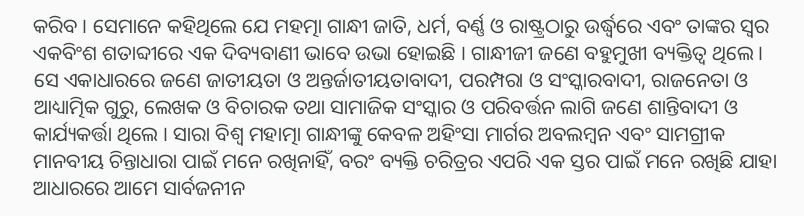କରିବ । ସେମାନେ କହିଥିଲେ ଯେ ମହତ୍ମା ଗାନ୍ଧୀ ଜାତି, ଧର୍ମ, ବର୍ଣ୍ଣ ଓ ରାଷ୍ଟ୍ରଠାରୁ ଉର୍ଦ୍ଧ୍ଵରେ ଏବଂ ତାଙ୍କର ସ୍ୱର ଏକବିଂଶ ଶତାବ୍ଦୀରେ ଏକ ଦିବ୍ୟବାଣୀ ଭାବେ ଉଭା ହୋଇଛି । ଗାନ୍ଧୀଜୀ ଜଣେ ବହୁମୁଖୀ ବ୍ୟକ୍ତିତ୍ୱ ଥିଲେ । ସେ ଏକାଧାରରେ ଜଣେ ଜାତୀୟତା ଓ ଅନ୍ତର୍ଜାତୀୟତାବାଦୀ, ପରମ୍ପରା ଓ ସଂସ୍କାରବାଦୀ, ରାଜନେତା ଓ ଆଧ୍ୟାତ୍ମିକ ଗୁରୁ, ଲେଖକ ଓ ବିଚାରକ ତଥା ସାମାଜିକ ସଂସ୍କାର ଓ ପରିବର୍ତ୍ତନ ଲାଗି ଜଣେ ଶାନ୍ତିବାଦୀ ଓ କାର୍ଯ୍ୟକର୍ତ୍ତା ଥିଲେ । ସାରା ବିଶ୍ୱ ମହାତ୍ମା ଗାନ୍ଧୀଙ୍କୁ କେବଳ ଅହିଂସା ମାର୍ଗର ଅବଲମ୍ବନ ଏବଂ ସାମଗ୍ରୀକ ମାନବୀୟ ଚିନ୍ତାଧାରା ପାଇଁ ମନେ ରଖିନାହିଁ, ବରଂ ବ୍ୟକ୍ତି ଚରିତ୍ରର ଏପରି ଏକ ସ୍ତର ପାଇଁ ମନେ ରଖିଛି ଯାହା ଆଧାରରେ ଆମେ ସାର୍ବଜନୀନ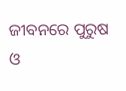ଜୀବନରେ ପୁରୁଷ ଓ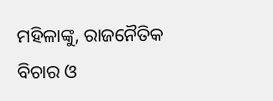ମହିଳାଙ୍କୁ, ରାଜନୈତିକ ବିଚାର ଓ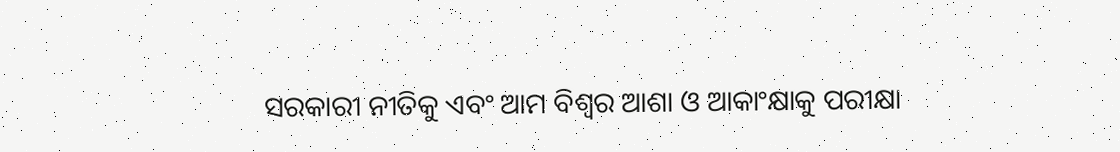ସରକାରୀ ନୀତିକୁ ଏବଂ ଆମ ବିଶ୍ୱର ଆଶା ଓ ଆକାଂକ୍ଷାକୁ ପରୀକ୍ଷା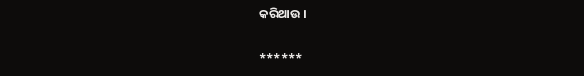କରିଥାଉ ।

******